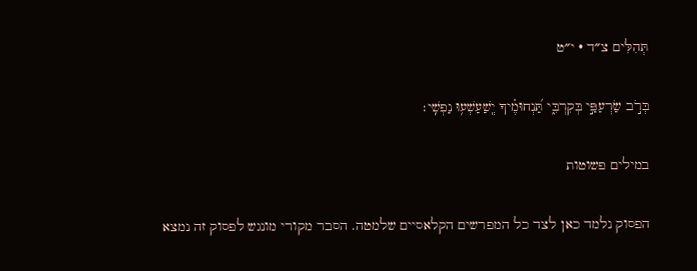תְּהִלִּים צ״ד · י״ט

בְּרֹ֣ב שַׂרְעַפַּ֣י בְּקִרְבִּ֑י תַּ֝נְחוּמֶ֗יךָ יְֽשַׁעַשְׁע֥וּ נַפְשִֽׁי׃

במילים פשוטות

הפסוק נלמד כאן לצד כל המפרשים הקלאסיים שלמטה. הסבר מקורי מונגש לפסוק זה נמצא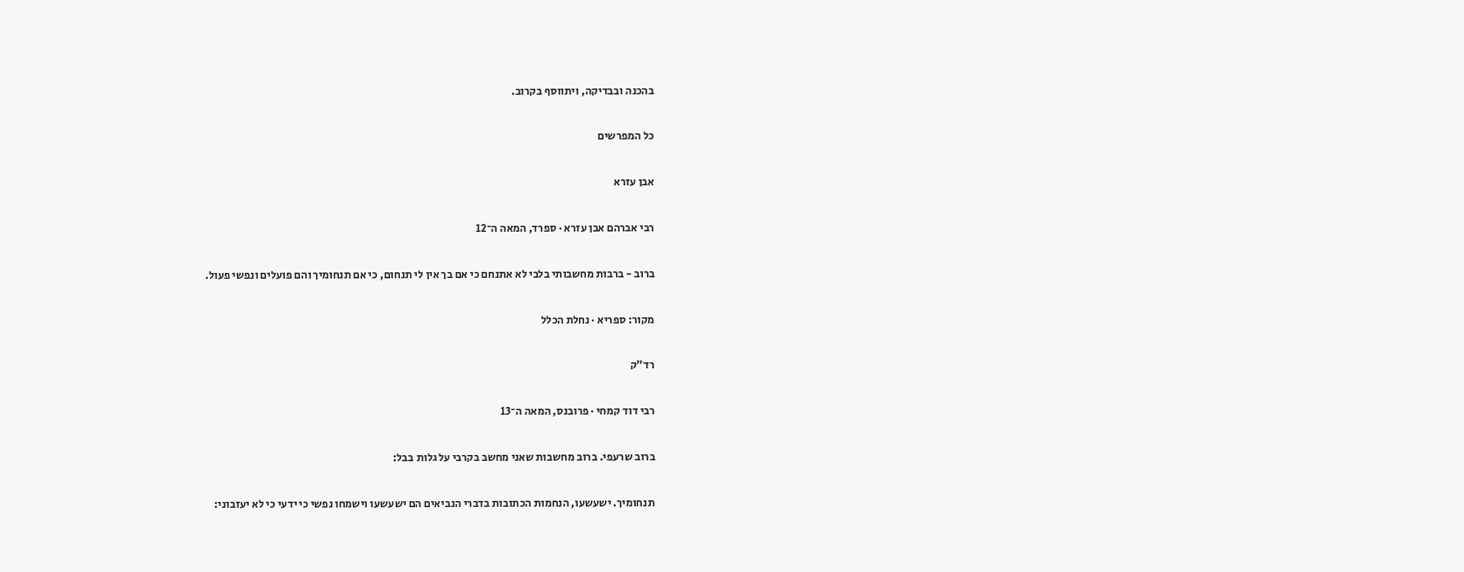בהכנה ובבדיקה, ויתווסף בקרוב.

כל המפרשים

אבן עזרא

רבי אברהם אבן עזרא · ספרד, המאה ה־12

ברוב - ברבות מחשבותי בלבי לא אתנחם כי אם בך אין לי תנחום, כי אם תנחומיך והם פועלים ונפשי פעול.

מקור: ספריא · נחלת הכלל

רד״ק

רבי דוד קמחי · פרובנס, המאה ה־13

ברוב שרעפי. ברוב מחשבות שאני מחשב בקרבי על גלות בבל:

תנחומיך. ישעשעו, הנחמות הכתובות בדברי הנביאים הם ישעשעו וישמחו נפשי כי ידעי כי לא יעזבוני: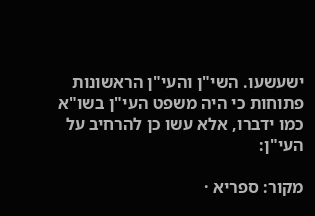ישעשעו. השי"ן והעי"ן הראשונות פתוחות כי היה משפט העי"ן בשו"א כמו ידברו, אלא עשו כן להרחיב על העי"ן:

מקור: ספריא ·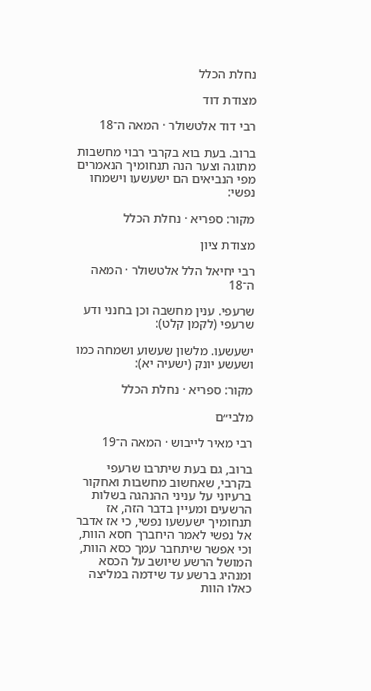נחלת הכלל

מצודת דוד

רבי דוד אלטשולר · המאה ה־18

ברוב. בעת בוא בקרבי רבוי מחשבות מתוגה וצער הנה תנחומיך הנאמרים מפי הנביאים הם ישעשעו וישמחו נפשי:

מקור: ספריא · נחלת הכלל

מצודת ציון

רבי יחיאל הלל אלטשולר · המאה ה־18

שרעפי. ענין מחשבה וכן בחנני ודע שרעפי (לקמן קלט):

ישעשעו. מלשון שעשוע ושמחה כמו ושעשע יונק (ישעיה יא):

מקור: ספריא · נחלת הכלל

מלבי״ם

רבי מאיר לייבוש · המאה ה־19

ברוב, גם בעת שיתרבו שרעפי בקרבי, שאחשוב מחשבות ואחקור ברעיוני על עניני ההנהגה בשלות הרשעים ומעיין בדבר הזה, אז תנחומיך ישעשעו נפשי, כי אז אדבר אל נפשי לאמר היחברך חסא הוות, וכי אפשר שיתחבר עמך כסא הוות, המושל הרשע שיושב על הכסא ומנהיג ברשע עד שידמה במליצה כאלו הוות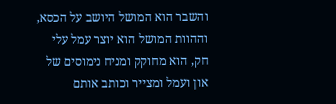והשבר הוא המושל היושב על הכסא, וההוות המושל הוא יוצר עמל עלי חק, הוא מחוקק ומניח נימוסים של און ועמל ומצייר וכותב אותם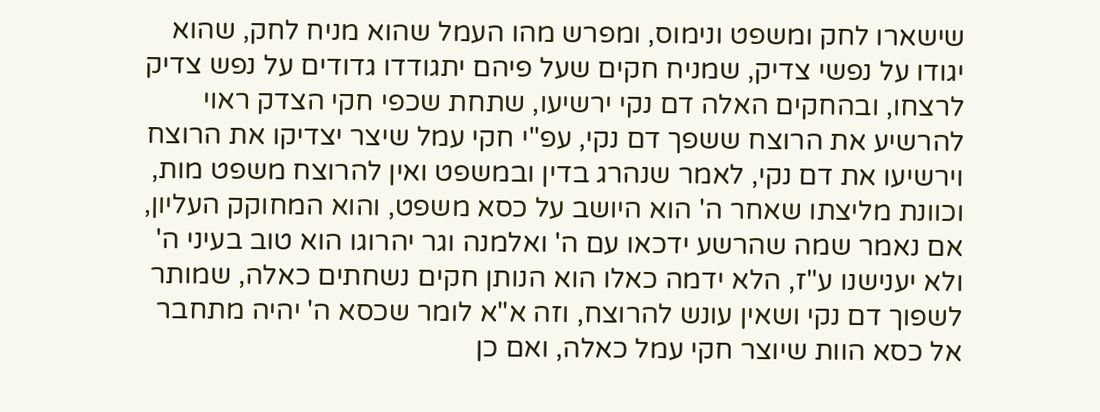שישארו לחק ומשפט ונימוס, ומפרש מהו העמל שהוא מניח לחק, שהוא יגודו על נפשי צדיק, שמניח חקים שעל פיהם יתגודדו גדודים על נפש צדיק לרצחו, ובהחקים האלה דם נקי ירשיעו, שתחת שכפי חקי הצדק ראוי להרשיע את הרוצח ששפך דם נקי, עפ"י חקי עמל שיצר יצדיקו את הרוצח וירשיעו את דם נקי, לאמר שנהרג בדין ובמשפט ואין להרוצח משפט מות, וכוונת מליצתו שאחר ה' הוא היושב על כסא משפט, והוא המחוקק העליון, אם נאמר שמה שהרשע ידכאו עם ה' ואלמנה וגר יהרוגו הוא טוב בעיני ה' ולא יענישנו ע"ז, הלא ידמה כאלו הוא הנותן חקים נשחתים כאלה, שמותר לשפוך דם נקי ושאין עונש להרוצח, וזה א"א לומר שכסא ה' יהיה מתחבר אל כסא הוות שיוצר חקי עמל כאלה, ואם כן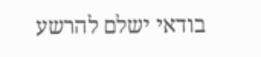בודאי ישלם להרשע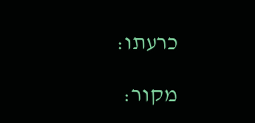כרעתו:

מקור: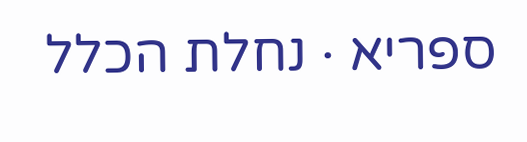ספריא · נחלת הכלל